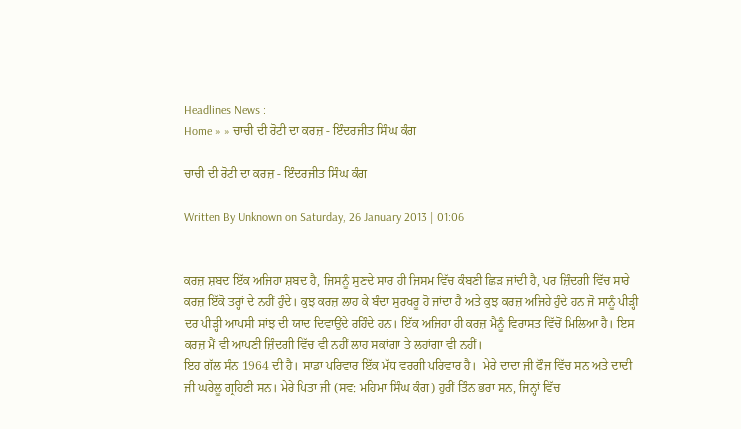Headlines News :
Home » » ਚਾਚੀ ਦੀ ਰੋਟੀ ਦਾ ਕਰਜ਼ - ਇੰਦਰਜੀਤ ਸਿੰਘ ਕੰਗ

ਚਾਚੀ ਦੀ ਰੋਟੀ ਦਾ ਕਰਜ਼ - ਇੰਦਰਜੀਤ ਸਿੰਘ ਕੰਗ

Written By Unknown on Saturday, 26 January 2013 | 01:06


ਕਰਜ਼ ਸ਼ਬਦ ਇੱਕ ਅਜਿਹਾ ਸ਼ਬਦ ਹੈ, ਜਿਸਨੂੰ ਸੁਣਦੇ ਸਾਰ ਹੀ ਜਿਸਮ ਵਿੱਚ ਕੰਬਣੀ ਛਿੜ ਜਾਂਦੀ ਹੈ, ਪਰ ਜ਼ਿੰਦਗੀ ਵਿੱਚ ਸਾਰੇ ਕਰਜ਼ ਇੱਕੋ ਤਰ੍ਹਾਂ ਦੇ ਨਹੀਂ ਹੁੰਦੇ। ਕੁਝ ਕਰਜ਼ ਲਾਹ ਕੇ ਬੰਦਾ ਸੁਰਖਰੂ ਹੋ ਜਾਂਦਾ ਹੈ ਅਤੇ ਕੁਝ ਕਰਜ਼ ਅਜਿਹੇ ਹੁੰਦੇ ਹਨ ਜੋ ਸਾਨੂੰ ਪੀੜ੍ਹੀ ਦਰ ਪੀੜ੍ਹੀ ਆਪਸੀ ਸਾਂਝ ਦੀ ਯਾਦ ਦਿਵਾਉਂਦੇ ਰਹਿੰਦੇ ਹਨ। ਇੱਕ ਅਜਿਹਾ ਹੀ ਕਰਜ਼ ਮੈਨੂੰ ਵਿਰਾਸਤ ਵਿੱਚੋਂ ਮਿਲਿਆ ਹੈ। ਇਸ ਕਰਜ਼ ਮੈਂ ਵੀ ਆਪਣੀ ਜ਼ਿੰਦਗੀ ਵਿੱਚ ਵੀ ਨਹੀਂ ਲਾਹ ਸਕਾਂਗਾ ਤੇ ਲਹਾਂਗਾ ਵੀ ਨਹੀਂ।
ਇਹ ਗੱਲ ਸੰਨ 1964 ਦੀ ਹੈ। ਸਾਡਾ ਪਰਿਵਾਰ ਇੱਕ ਮੱਧ ਵਰਗੀ ਪਰਿਵਾਰ ਹੈ।  ਮੇਰੇ ਦਾਦਾ ਜੀ ਫੌਜ ਵਿੱਚ ਸਨ ਅਤੇ ਦਾਦੀ ਜੀ ਘਰੇਲੂ ਗ੍ਰਹਿਣੀ ਸਨ। ਮੇਰੇ ਪਿਤਾ ਜੀ (ਸਵ: ਮਹਿਮਾ ਸਿੰਘ ਕੰਗ) ਹੁਰੀਂ ਤਿੰਨ ਭਰਾ ਸਨ, ਜਿਨ੍ਹਾਂ ਵਿੱਚ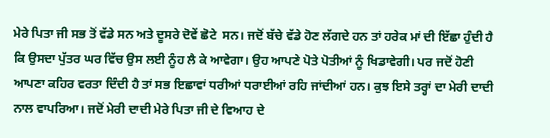ਮੇਰੇ ਪਿਤਾ ਜੀ ਸਭ ਤੋਂ ਵੱਡੇ ਸਨ ਅਤੇ ਦੂਸਰੇ ਦੋਵੇਂ ਛੋਟੇ  ਸਨ। ਜਦੋਂ ਬੱਚੇ ਵੱਡੇ ਹੋਣ ਲੱਗਦੇ ਹਨ ਤਾਂ ਹਰੇਕ ਮਾਂ ਦੀ ਇੱਛਾ ਹੁੰਦੀ ਹੈ ਕਿ ਉਸਦਾ ਪੁੱਤਰ ਘਰ ਵਿੱਚ ਉਸ ਲਈ ਨੂੰਹ ਲੈ ਕੇ ਆਵੇਗਾ। ਉਹ ਆਪਣੇ ਪੋਤੇ ਪੋਤੀਆਂ ਨੂੰ ਖਿਡਾਵੇਗੀ। ਪਰ ਜਦੋਂ ਹੋਣੀ ਆਪਣਾ ਕਹਿਰ ਵਰਤਾ ਦਿੰਦੀ ਹੈ ਤਾਂ ਸਭ ਇਛਾਵਾਂ ਧਰੀਆਂ ਧਰਾਈਆਂ ਰਹਿ ਜਾਂਦੀਆਂ ਹਨ। ਕੁਝ ਇਸੇ ਤਰ੍ਹਾਂ ਦਾ ਮੇਰੀ ਦਾਦੀ ਨਾਲ ਵਾਪਰਿਆ। ਜਦੋਂ ਮੇਰੀ ਦਾਦੀ ਮੇਰੇ ਪਿਤਾ ਜੀ ਦੇ ਵਿਆਹ ਦੇ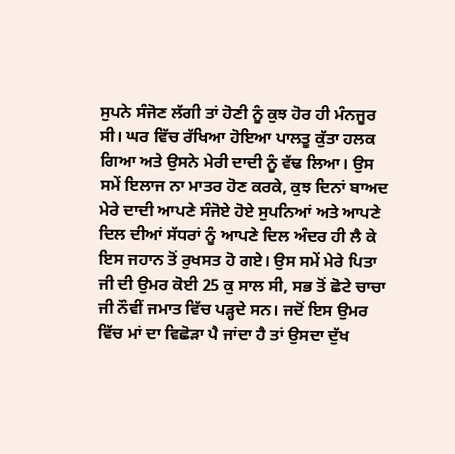ਸੁਪਨੇ ਸੰਜੋਣ ਲੱਗੀ ਤਾਂ ਹੋਣੀ ਨੂੰ ਕੁਝ ਹੋਰ ਹੀ ਮੰਨਜੂਰ ਸੀ। ਘਰ ਵਿੱਚ ਰੱਖਿਆ ਹੋਇਆ ਪਾਲਤੂ ਕੁੱਤਾ ਹਲਕ ਗਿਆ ਅਤੇ ਉਸਨੇ ਮੇਰੀ ਦਾਦੀ ਨੂੰ ਵੱਢ ਲਿਆ। ਉਸ ਸਮੇਂ ਇਲਾਜ ਨਾ ਮਾਤਰ ਹੋਣ ਕਰਕੇ, ਕੁਝ ਦਿਨਾਂ ਬਾਅਦ ਮੇਰੇ ਦਾਦੀ ਆਪਣੇ ਸੰਜੋਏ ਹੋਏ ਸੁਪਨਿਆਂ ਅਤੇ ਆਪਣੇ ਦਿਲ ਦੀਆਂ ਸੱਧਰਾਂ ਨੂੰ ਆਪਣੇ ਦਿਲ ਅੰਦਰ ਹੀ ਲੈ ਕੇ ਇਸ ਜਹਾਨ ਤੋਂ ਰੁਖਸਤ ਹੋ ਗਏ। ਉਸ ਸਮੇਂ ਮੇਰੇ ਪਿਤਾ ਜੀ ਦੀ ਉਮਰ ਕੋਈ 25 ਕੁ ਸਾਲ ਸੀ, ਸਭ ਤੋਂ ਛੋਟੇ ਚਾਚਾ ਜੀ ਨੌਵੀਂ ਜਮਾਤ ਵਿੱਚ ਪੜ੍ਹਦੇ ਸਨ। ਜਦੋਂ ਇਸ ਉਮਰ ਵਿੱਚ ਮਾਂ ਦਾ ਵਿਛੋੜਾ ਪੈ ਜਾਂਦਾ ਹੈ ਤਾਂ ਉਸਦਾ ਦੁੱਖ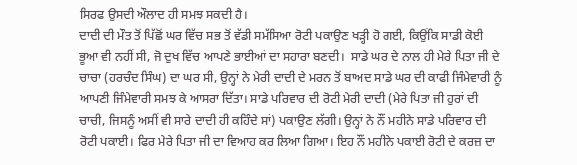ਸਿਰਫ ਉਸਦੀ ਔਲਾਦ ਹੀ ਸਮਝ ਸਕਦੀ ਹੈ।
ਦਾਦੀ ਦੀ ਮੌਤ ਤੋਂ ਪਿੱਛੋਂ ਘਰ ਵਿੱਚ ਸਭ ਤੋਂ ਵੱਡੀ ਸਮੱਸਿਆ ਰੋਟੀ ਪਕਾਉਣ ਖੜ੍ਹੀ ਹੋ ਗਈ, ਕਿਉਂਕਿ ਸਾਡੀ ਕੋਈ ਭੂਆ ਵੀ ਨਹੀਂ ਸੀ, ਜੋ ਦੁਖ ਵਿੱਚ ਆਪਣੇ ਭਾਈਆਂ ਦਾ ਸਹਾਰਾ ਬਣਦੀ।  ਸਾਡੇ ਘਰ ਦੇ ਨਾਲ ਹੀ ਮੇਰੇ ਪਿਤਾ ਜੀ ਦੇ ਚਾਚਾ (ਹਰਚੰਦ ਸਿੰਘ) ਦਾ ਘਰ ਸੀ, ਉਨ੍ਹਾਂ ਨੇ ਮੇਰੀ ਦਾਦੀ ਦੇ ਮਰਨ ਤੋਂ ਬਾਅਦ ਸਾਡੇ ਘਰ ਦੀ ਕਾਫੀ ਜਿੰਮੇਵਾਰੀ ਨੂੰ ਆਪਣੀ ਜਿੰਮੇਵਾਰੀ ਸਮਝ ਕੇ ਆਸਰਾ ਦਿੱਤਾ। ਸਾਡੇ ਪਰਿਵਾਰ ਦੀ ਰੋਟੀ ਮੇਰੀ ਦਾਦੀ (ਮੇਰੇ ਪਿਤਾ ਜੀ ਹੁਰਾਂ ਦੀ ਚਾਚੀ, ਜਿਸਨੂੰ ਅਸੀਂ ਵੀ ਸਾਰੇ ਦਾਦੀ ਹੀ ਕਹਿੰਦੇ ਸਾਂ) ਪਕਾਉਣ ਲੱਗੀ। ਉਨ੍ਹਾਂ ਨੇ ਨੌਂ ਮਹੀਨੇ ਸਾਡੇ ਪਰਿਵਾਰ ਦੀ ਰੋਟੀ ਪਕਾਈ। ਫਿਰ ਮੇਰੇ ਪਿਤਾ ਜੀ ਦਾ ਵਿਆਹ ਕਰ ਲਿਆ ਗਿਆ। ਇਹ ਨੌਂ ਮਹੀਨੇ ਪਕਾਈ ਰੋਟੀ ਦੇ ਕਰਜ਼ ਦਾ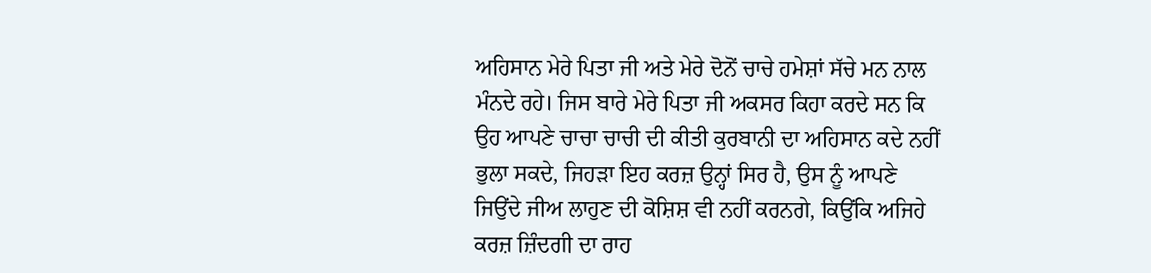ਅਹਿਸਾਨ ਮੇਰੇ ਪਿਤਾ ਜੀ ਅਤੇ ਮੇਰੇ ਦੋਨੋਂ ਚਾਚੇ ਹਮੇਸ਼ਾਂ ਸੱਚੇ ਮਨ ਨਾਲ ਮੰਨਦੇ ਰਹੇ। ਜਿਸ ਬਾਰੇ ਮੇਰੇ ਪਿਤਾ ਜੀ ਅਕਸਰ ਕਿਹਾ ਕਰਦੇ ਸਨ ਕਿ ਉਹ ਆਪਣੇ ਚਾਚਾ ਚਾਚੀ ਦੀ ਕੀਤੀ ਕੁਰਬਾਨੀ ਦਾ ਅਹਿਸਾਨ ਕਦੇ ਨਹੀਂ ਭੁਲਾ ਸਕਦੇ, ਜਿਹੜਾ ਇਹ ਕਰਜ਼ ਉਨ੍ਹਾਂ ਸਿਰ ਹੈ, ਉਸ ਨੂੰ ਆਪਣੇ ਜਿਉਂਦੇ ਜੀਅ ਲਾਹੁਣ ਦੀ ਕੋਸ਼ਿਸ਼ ਵੀ ਨਹੀਂ ਕਰਨਗੇ, ਕਿਉਂਕਿ ਅਜਿਹੇ ਕਰਜ਼ ਜ਼ਿੰਦਗੀ ਦਾ ਰਾਹ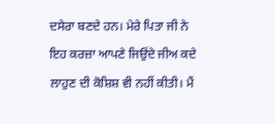ਦਸੇਰਾ ਬਣਦੇ ਹਨ। ਮੇਰੇ ਪਿਤਾ ਜੀ ਨੇ ਇਹ ਕਰਜ਼ਾ ਆਪਣੇ ਜਿਉਂਦੇ ਜੀਅ ਕਦੇ ਲਾਹੁਣ ਦੀ ਕੋਸ਼ਿਸ਼ ਵੀ ਨਹੀਂ ਕੀਤੀ। ਮੈਂ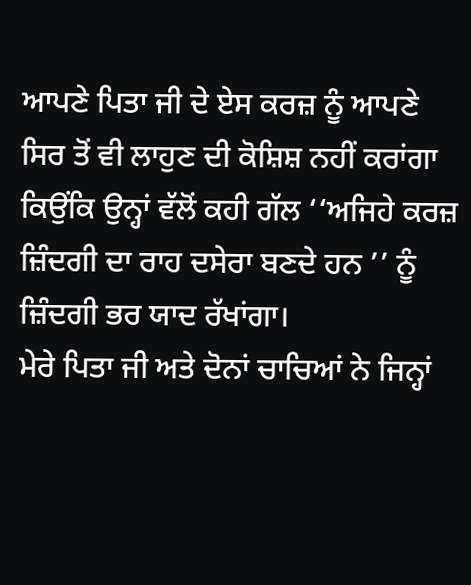ਆਪਣੇ ਪਿਤਾ ਜੀ ਦੇ ਏਸ ਕਰਜ਼ ਨੂੰ ਆਪਣੇ ਸਿਰ ਤੋਂ ਵੀ ਲਾਹੁਣ ਦੀ ਕੋਸ਼ਿਸ਼ ਨਹੀਂ ਕਰਾਂਗਾ ਕਿਉਂਕਿ ਉਨ੍ਹਾਂ ਵੱਲੋਂ ਕਹੀ ਗੱਲ ‘‘ਅਜਿਹੇ ਕਰਜ਼ ਜ਼ਿੰਦਗੀ ਦਾ ਰਾਹ ਦਸੇਰਾ ਬਣਦੇ ਹਨ ’’ ਨੂੰ ਜ਼ਿੰਦਗੀ ਭਰ ਯਾਦ ਰੱਖਾਂਗਾ।
ਮੇਰੇ ਪਿਤਾ ਜੀ ਅਤੇ ਦੋਨਾਂ ਚਾਚਿਆਂ ਨੇ ਜਿਨ੍ਹਾਂ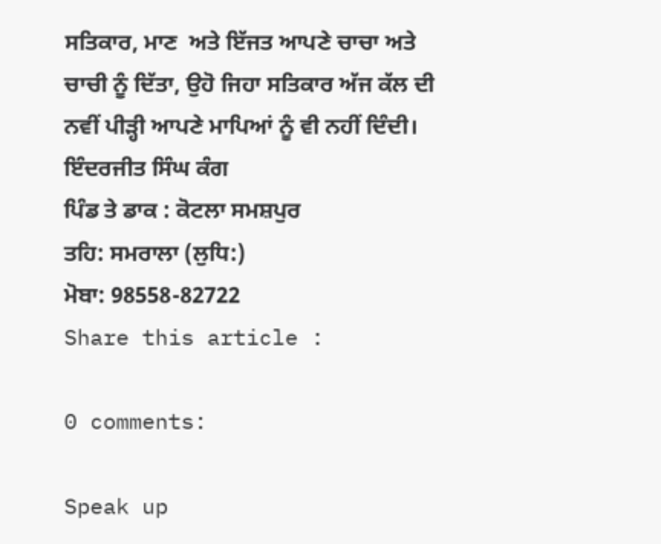ਸਤਿਕਾਰ, ਮਾਣ  ਅਤੇ ਇੱਜਤ ਆਪਣੇ ਚਾਚਾ ਅਤੇ ਚਾਚੀ ਨੂੰ ਦਿੱਤਾ, ਉਹੋ ਜਿਹਾ ਸਤਿਕਾਰ ਅੱਜ ਕੱਲ ਦੀ ਨਵੀਂ ਪੀੜ੍ਹੀ ਆਪਣੇ ਮਾਪਿਆਂ ਨੂੰ ਵੀ ਨਹੀਂ ਦਿੰਦੀ।
ਇੰਦਰਜੀਤ ਸਿੰਘ ਕੰਗ
ਪਿੰਡ ਤੇ ਡਾਕ : ਕੋਟਲਾ ਸਮਸ਼ਪੁਰ
ਤਹਿ: ਸਮਰਾਲਾ (ਲੁਧਿ:)
ਮੋਬਾ: 98558-82722
Share this article :

0 comments:

Speak up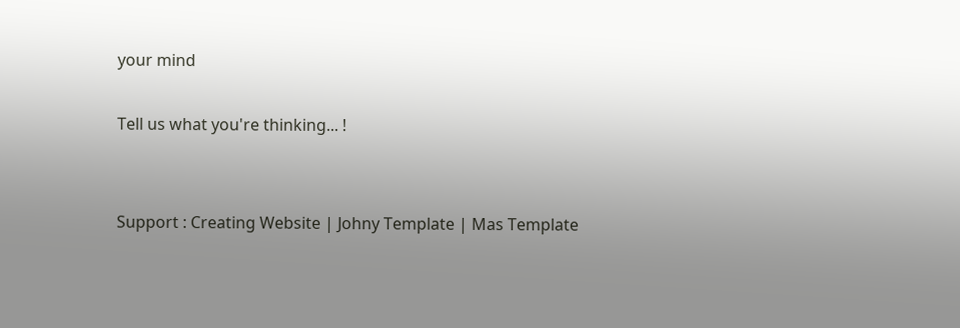your mind

Tell us what you're thinking... !


Support : Creating Website | Johny Template | Mas Template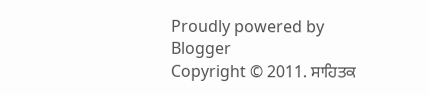Proudly powered by Blogger
Copyright © 2011. ਸਾਹਿਤਕ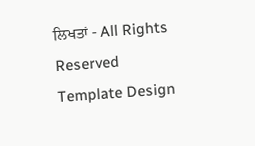ਲਿਖਤਾਂ - All Rights Reserved
Template Design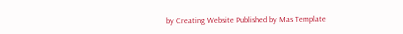by Creating Website Published by Mas Template